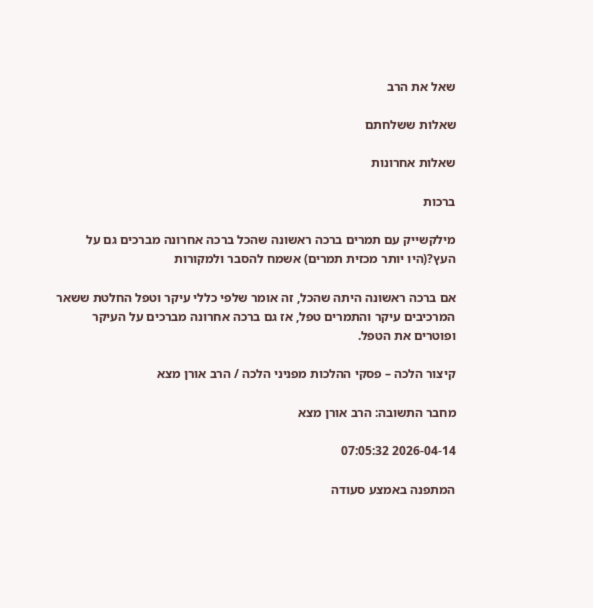שאל את הרב

שאלות ששלחתם

שאלות אחרונות

ברכות

מילקשייק עם תמרים ברכה ראשונה שהכל ברכה אחרונה מברכים גם על העץ?(היו יותר מכזית תמרים) אשמח להסבר ולמקורות

אם ברכה ראשונה היתה שהכל, זה אומר שלפי כללי עיקר וטפל החלטת ששאר המרכיבים עיקר והתמרים טפל, אז גם ברכה אחרונה מברכים על העיקר ופוטרים את הטפל.

קיצור הלכה – פסקי ההלכות מפניני הלכה / הרב אורן מצא

מחבר התשובה: הרב אורן מצא

2026-04-14 07:05:32

המתפנה באמצע סעודה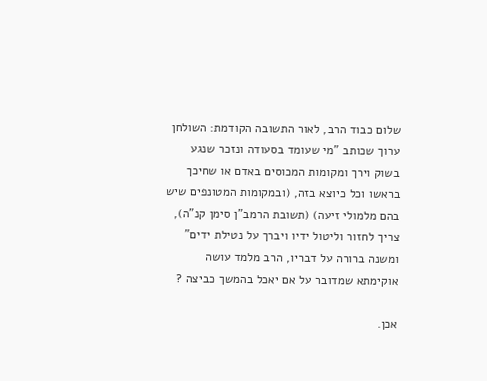שלום כבוד הרב, לאור התשובה הקודמת: השולחן ערוך שכותב "מי שעומד בסעודה ונזכר שנגע בשוק וירך ומקומות המכוסים באדם או שחיכך בראשו וכל כיוצא בזה, (ובמקומות המטונפים שיש בהם מלמולי זיעה) (תשובת הרמב"ן סימן קנ"ה), צריך לחזור וליטול ידיו ויברך על נטילת ידים" ומשנה ברורה על דבריו, הרב מלמד עושה אוקימתא שמדובר על אם יאכל בהמשך כביצה ?

אכן.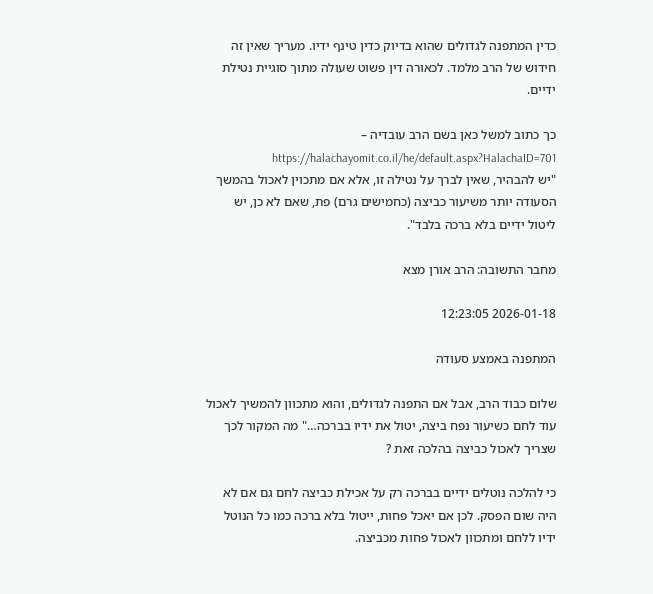כדין המתפנה לגדולים שהוא בדיוק כדין טינף ידיו. מעריך שאין זה חידוש של הרב מלמד. לכאורה דין פשוט שעולה מתוך סוגיית נטילת ידיים.

כך כתוב למשל כאן בשם הרב עובדיה – https://halachayomit.co.il/he/default.aspx?HalachaID=701
"יש להבהיר, שאין לברך על נטילה זו, אלא אם מתכוין לאכול בהמשך הסעודה יותר משיעור כביצה (כחמישים גרם) פת, שאם לא כן, יש ליטול ידיים בלא ברכה בלבד".

מחבר התשובה: הרב אורן מצא

2026-01-18 12:23:05

המתפנה באמצע סעודה

שלום כבוד הרב, אבל אם התפנה לגדולים, והוא מתכוון להמשיך לאכול עוד לחם כשיעור נפח ביצה, יטול את ידיו בברכה…" מה המקור לכך שצריך לאכול כביצה בהלכה זאת ?

כי להלכה נוטלים ידיים בברכה רק על אכילת כביצה לחם גם אם לא היה שום הפסק. לכן אם יאכל פחות, ייטול בלא ברכה כמו כל הנוטל ידיו ללחם ומתכוון לאכול פחות מכביצה.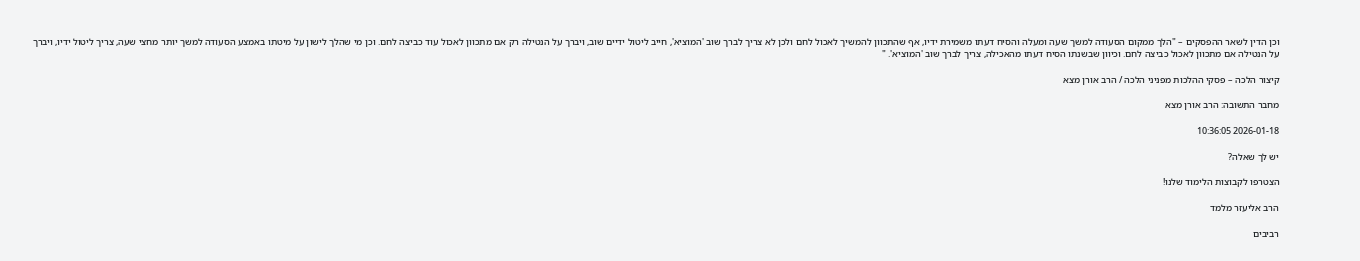וכן הדין לשאר ההפסקים – "הלך ממקום הסעודה למשך שעה ומעלה והסיח דעתו משמירת ידיו, אף שהתכוון להמשיך לאכול לחם ולכן לא צריך לברך שוב 'המוציא', חייב ליטול ידיים שוב, ויברך על הנטילה רק אם מתכוון לאכול עוד כביצה לחם. וכן מי שהלך לישון על מיטתו באמצע הסעודה למשך יותר מחצי שעה, צריך ליטול ידיו, ויברך על הנטילה אם מתכוון לאכול כביצה לחם. וכיוון שבשנתו הסיח דעתו מהאכילה, צריך לברך שוב 'המוציא'. "

קיצור הלכה – פסקי ההלכות מפניני הלכה / הרב אורן מצא

מחבר התשובה: הרב אורן מצא

2026-01-18 10:36:05

יש לך שאלה?

הצטרפו לקבוצות הלימוד שלנו!

הרב אליעזר מלמד

רביבים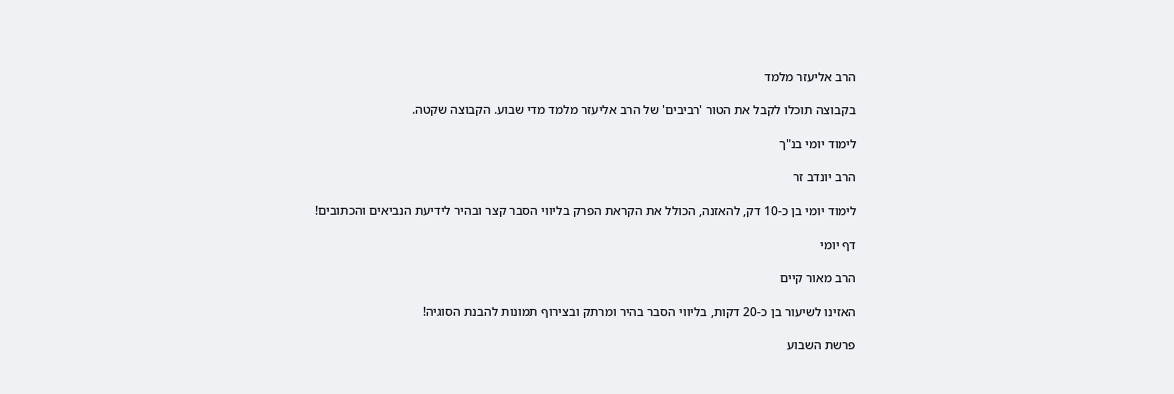הרב אליעזר מלמד

בקבוצה תוכלו לקבל את הטור 'רביבים' של הרב אליעזר מלמד מדי שבוע. הקבוצה שקטה.

לימוד יומי בנ"ך

הרב יונדב זר

לימוד יומי בן כ-10 דק, להאזנה, הכולל את הקראת הפרק בליווי הסבר קצר ובהיר לידיעת הנביאים והכתובים!

דף יומי

הרב מאור קיים

האזינו לשיעור בן כ-20 דקות, בליווי הסבר בהיר ומרתק ובצירוף תמונות להבנת הסוגיה!

פרשת השבוע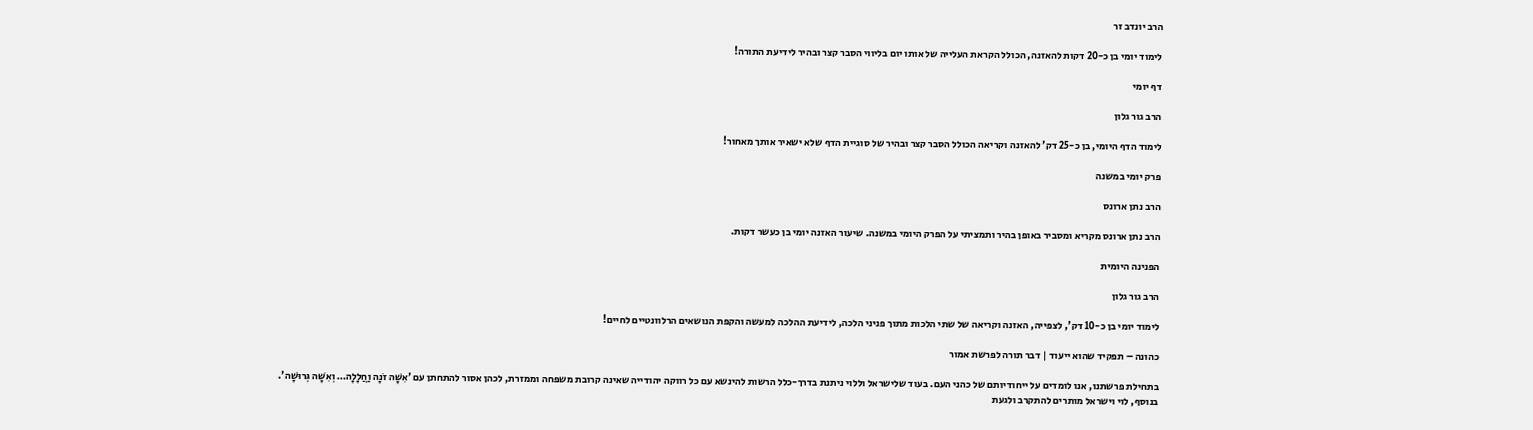הרב יונדב זר

לימוד יומי בן כ-20 דקות להאזנה, הכולל הקראת העלייה של אותו יום בליווי הסבר קצר ובהיר לידיעת התורה!

דף יומי

הרב גור גלון

לימוד הדף היומי, בן כ-25 דק' להאזנה וקריאה הכולל הסבר קצר ובהיר של סוגיית הדף שלא ישאיר אותך מאחור!

פרק יומי במשנה

הרב נתן ארונס

הרב נתן ארונס מקריא ומסביר באופן בהיר ותמציתי על הפרק היומי במשנה. שיעור האזנה יומי בן כעשר דקות.

הפנינה היומית

הרב גור גלון

לימוד יומי בן כ-10 דק', לצפייה, האזנה וקריאה של שתי הלכות מתוך פניני הלכה, לידיעת ההלכה למעשה והקפת הנושאים הרלוונטיים לחיים!

כהונה – תפקיד שהוא ייעוד | דבר תורה לפרשת אמור

בתחילת פרשתנו, אנו לומדים על ייחודיותם של כהני העם. בעוד שלישראל וללוי ניתנת בדרך-כלל הרשות להינשא עם כל רווקה יהודייה שאינה קרובת משפחה וממזרת, לכהן אסור להתחתן עם 'אִשָּׁה זֹנָה וַחֲלָלָה… וְאִשָּׁה גְּרוּשָׁה'.
בנוסף, לוי וישראל מותרים להתקרב ולגעת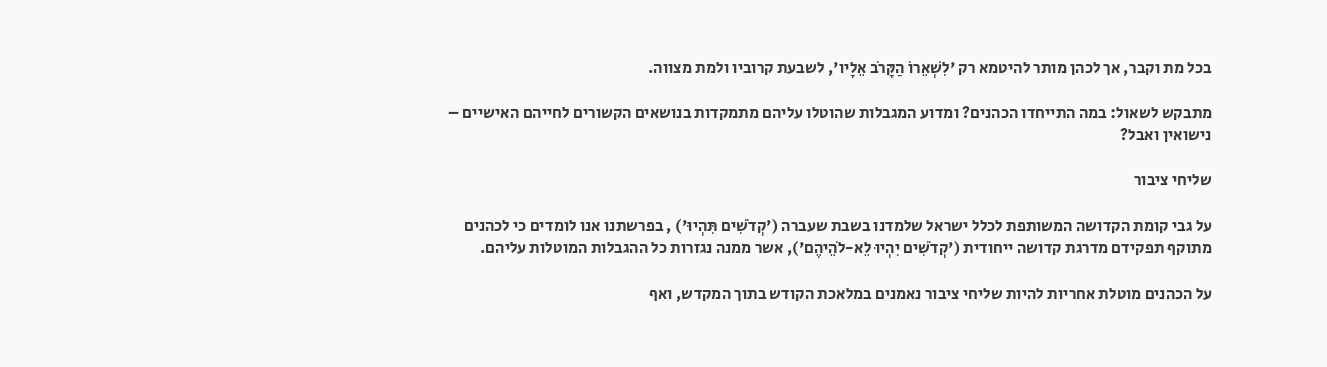בכל מת וקבר, אך לכהן מותר להיטמא רק 'לִשְׁאֵרוֹ הַקָּרֹב אֵלָיו', לשבעת קרוביו ולמת מצווה.

מתבקש לשאול: במה התייחדו הכהנים? ומדוע המגבלות שהוטלו עליהם מתמקדות בנושאים הקשורים לחייהם האישיים – נישואין ואבל?

שליחי ציבור

על גבי קומת הקדושה המשותפת לכלל ישראל שלמדנו בשבת שעברה ('קְדֹשִׁים תִּהְיוּ') , בפרשתנו אנו לומדים כי לכהנים מתוקף תפקידם מדרגת קדושה ייחודית ('קְדֹשִׁים יִהְיוּ לֵא-לֹהֵיהֶם'), אשר ממנה נגזרות כל ההגבלות המוטלות עליהם.

על הכהנים מוטלת אחריות להיות שליחי ציבור נאמנים במלאכת הקודש בתוך המקדש, ואף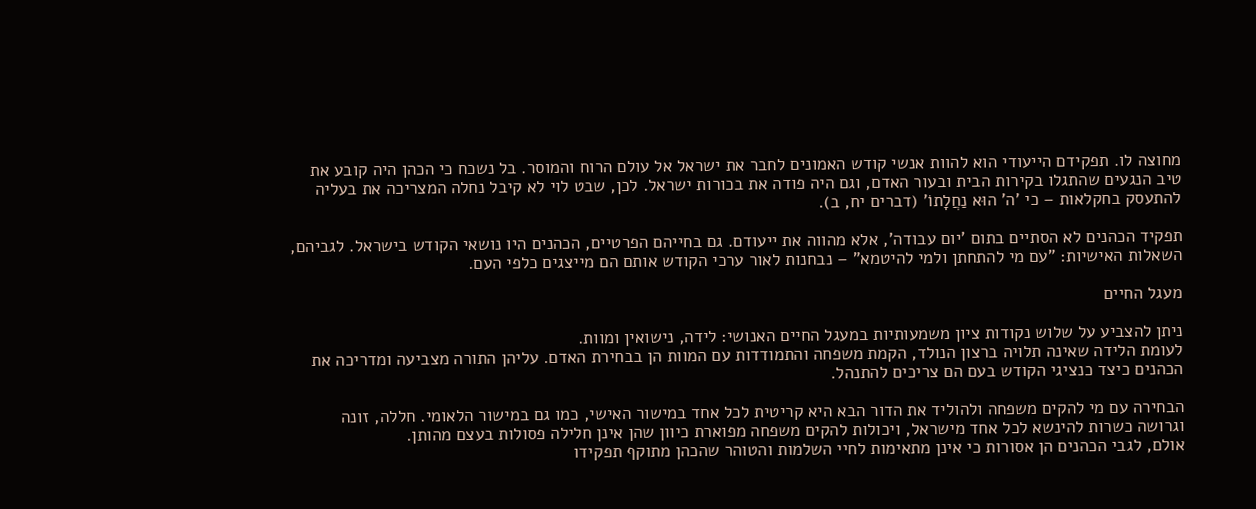מחוצה לו. תפקידם הייעודי הוא להוות אנשי קודש האמונים לחבר את ישראל אל עולם הרוח והמוסר. בל נשכח כי הכהן היה קובע את טיב הנגעים שהתגלו בקירות הבית ובעור האדם, וגם היה פודה את בכורות ישראל. לכן, שבט לוי לא קיבל נחלה המצריכה את בעליה להתעסק בחקלאות – כי 'ה' הוּא נַחֲלָתוֹ' (דברים יח, ב).

תפקיד הכהנים לא הסתיים בתום 'יום עבודה', אלא מהווה את ייעודם. גם בחייהם הפרטיים, הכהנים היו נושאי הקודש בישראל. לגביהם, השאלות האישיות: "עם מי להתחתן ולמי להיטמא" – נבחנות לאור ערכי הקודש אותם הם מייצגים כלפי העם.

מעגל החיים

ניתן להצביע על שלוש נקודות ציון משמעותיות במעגל החיים האנושי: לידה, נישואין ומוות.
לעומת הלידה שאינה תלויה ברצון הנולד, הקמת משפחה והתמודדות עם המוות הן בבחירת האדם. עליהן התורה מצביעה ומדריכה את הכהנים כיצד כנציגי הקודש בעם הם צריכים להתנהל.

הבחירה עם מי להקים משפחה ולהוליד את הדור הבא היא קריטית לכל אחד במישור האישי, כמו גם במישור הלאומי. חללה, זונה וגרושה כשרות להינשא לכל אחד מישראל, ויכולות להקים משפחה מפוארת כיוון שהן אינן חלילה פסולות בעצם מהותן.
אולם, לגבי הכהנים הן אסורות כי אינן מתאימות לחיי השלמות והטוהר שהכהן מתוקף תפקידו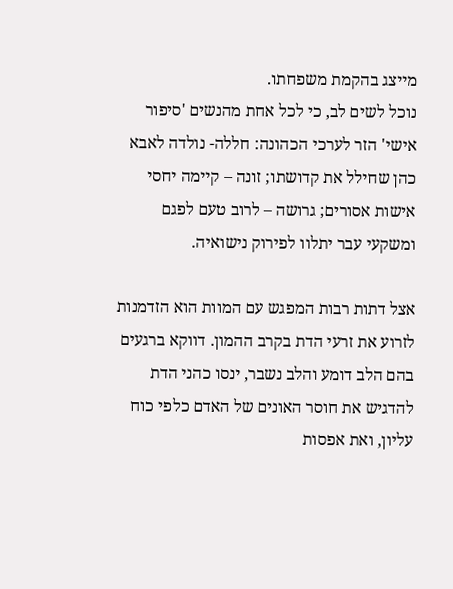מייצג בהקמת משפחתו.
נוכל לשים לב, כי לכל אחת מהנשים 'סיפור אישי' הזר לערכי הכהונה: חללה- נולדה לאבא כהן שחילל את קדושתו; זונה – קיימה יחסי אישות אסורים; גרושה – לרוב טעם לפגם ומשקעי עבר יתלוו לפירוק נישואיה.

אצל דתות רבות המפגש עם המוות הוא הזדמנות לזרוע את זרעי הדת בקרב ההמון. דווקא ברגעים בהם הלב דומע והלב נשבר, ינסו כהני הדת להדגיש את חוסר האונים של האדם כלפי כוח עליון, ואת אפסות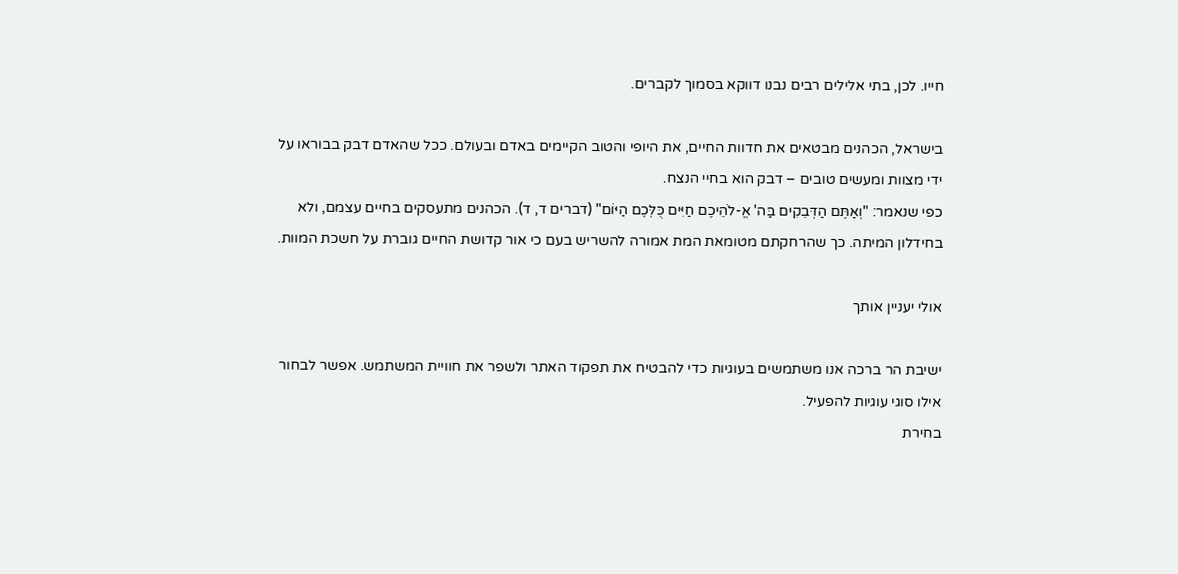חייו. לכן, בתי אלילים רבים נבנו דווקא בסמוך לקברים.

בישראל, הכהנים מבטאים את חדוות החיים, את היופי והטוב הקיימים באדם ובעולם. ככל שהאדם דבק בבוראו על ידי מצוות ומעשים טובים – דבק הוא בחיי הנצח.
כפי שנאמר: "וְאַתֶּם הַדְּבֵקִים בַּה' אֱ-לֹהֵיכֶם חַיִּים כֻּלְּכֶם הַיּוֹם" (דברים ד, ד). הכהנים מתעסקים בחיים עצמם, ולא בחידלון המיתה. כך שהרחקתם מטומאת המת אמורה להשריש בעם כי אור קדושת החיים גוברת על חשכת המוות.

אולי יעניין אותך

ישיבת הר ברכה אנו משתמשים בעוגיות כדי להבטיח את תפקוד האתר ולשפר את חוויית המשתמש. אפשר לבחור אילו סוגי עוגיות להפעיל.
בחירת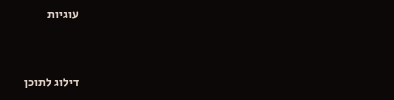עוגיות


דילוג לתוכן